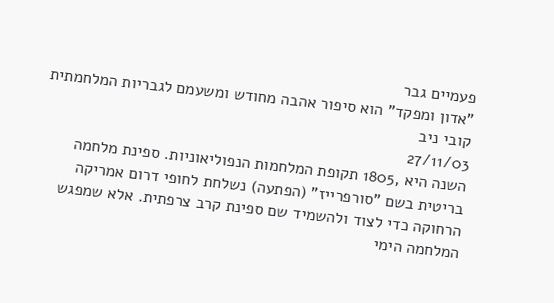פעמיים גבר
"אדון ומפקד" הוא סיפור אהבה מחודש ומשעמם לגבריות המלחמתית
קובי ניב
27/11/03
השנה היא ,1805 תקופת המלחמות הנפוליאוניות. ספינת מלחמה בריטית בשם "סורפרייז" (הפתעה) נשלחת לחופי דרום אמריקה הרחוקה כדי לצוד ולהשמיד שם ספינת קרב צרפתית. אלא שמפגש המלחמה הימי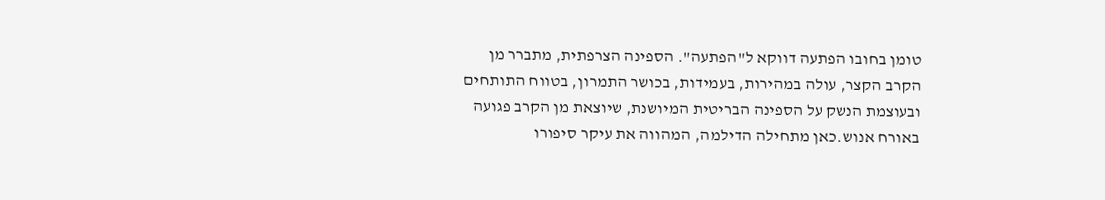טומן בחובו הפתעה דווקא ל"הפתעה". הספינה הצרפתית, מתברר מן הקרב הקצר, עולה במהירות, בעמידות, בכושר התמרון, בטווח התותחים ובעוצמת הנשק על הספינה הבריטית המיושנת, שיוצאת מן הקרב פגועה באורח אנוש.כאן מתחילה הדילמה, המהווה את עיקר סיפורו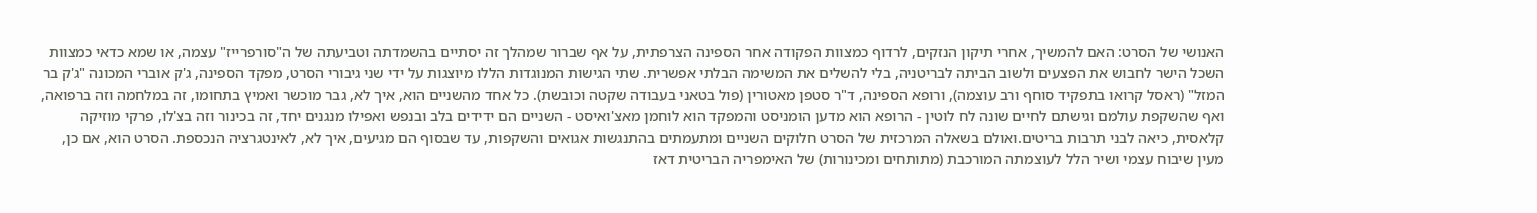האנושי של הסרט: האם להמשיך, אחרי תיקון הנזקים, לרדוף כמצוות הפקודה אחר הספינה הצרפתית, על אף שברור שמהלך זה יסתיים בהשמדתה וטביעתה של ה"סורפרייז" עצמה, או שמא כדאי כמצוות השכל הישר לחבוש את הפצעים ולשוב הביתה לבריטניה, בלי להשלים את המשימה הבלתי אפשרית. שתי הגישות המנוגדות הללו מיוצגות על ידי שני גיבורי הסרט, מפקד הספינה, ג'ק אוברי המכונה "ג'ק בר המזל" (ראסל קרואו בתפקיד סוחף ורב עוצמה), ורופא הספינה, ד"ר סטפן מאטורין (פול בטאני בעבודה שקטה וכובשת). כל אחד מהשניים הוא, איך לא, גבר מוכשר ואמיץ בתחומו, זה במלחמה וזה ברפואה, ואף שהשקפת עולמם וגישתם לחיים שונה לח לוטין - הרופא הוא מדען הומניסט והמפקד הוא לוחמן מאצ'ואיסט - השניים הם ידידים בלב ובנפש ואפילו מנגנים יחד, זה בכינור וזה בצ'לו, פרקי מוזיקה קלאסית, כיאה לבני תרבות בריטים.ואולם בשאלה המרכזית של הסרט חלוקים השניים ומתעמתים בהתנגשות אגואים והשקפות, עד שבסוף הם מגיעים, איך לא, לאינטגרציה הנכספת. הסרט הוא, אם כן, מעין שיבוח עצמי ושיר הלל לעוצמתה המורכבת (מתותחים ומכינורות) של האימפריה הבריטית דאז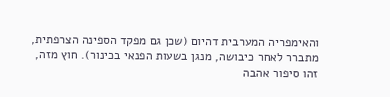והאימפריה המערבית דהיום (שכן גם מפקד הספינה הצרפתית, מתברר לאחר כיבושה, מנגן בשעות הפנאי בכינור). חוץ מזה, זהו סיפור אהבה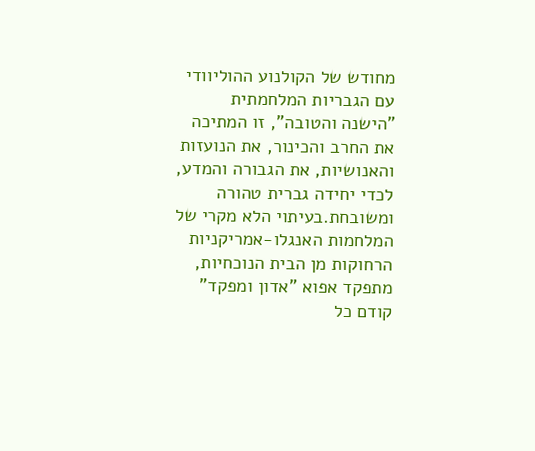מחודש של הקולנוע ההוליוודי עם הגבריות המלחמתית "הישנה והטובה", זו המתיכה את החרב והכינור, את הנועזות והאנושיות, את הגבורה והמדע, לכדי יחידה גברית טהורה ומשובחת.בעיתוי הלא מקרי של המלחמות האנגלו-אמריקניות הרחוקות מן הבית הנוכחיות, מתפקד אפוא "אדון ומפקד" קודם כל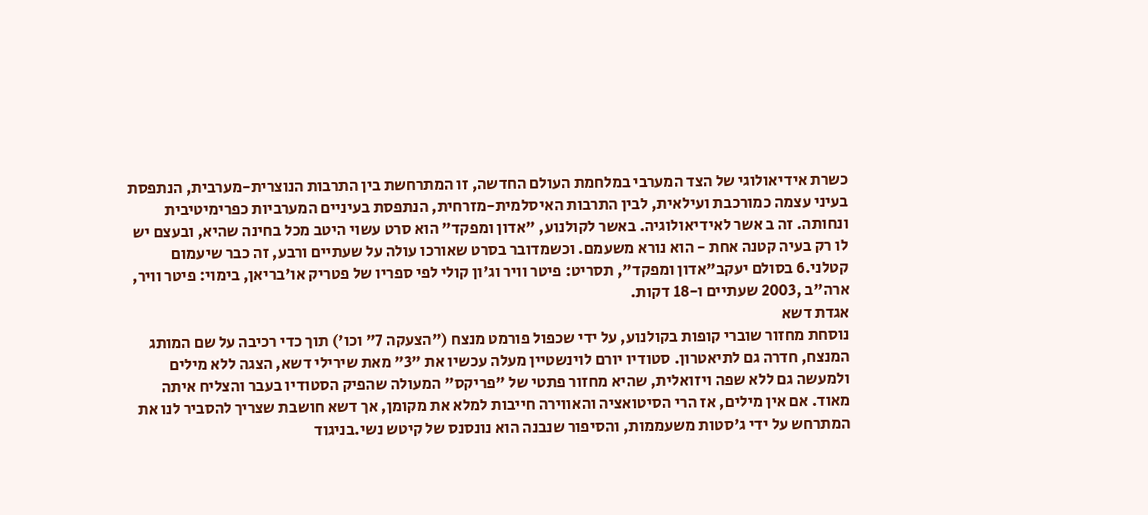כשרת אידיאולוגי של הצד המערבי במלחמת העולם החדשה, זו המתרחשת בין התרבות הנוצרית-מערבית, הנתפסת בעיני עצמה כמורכבת ועילאית, לבין התרבות האיסלמית-מזרחית, הנתפסת בעיניים המערביות כפרימיטיבית ונחותה. זה ב אשר לאידיאולוגיה. באשר לקולנוע, "אדון ומפקד" הוא סרט עשוי היטב מכל בחינה שהיא, ובעצם יש לו רק בעיה קטנה אחת - הוא נורא משעמם. וכשמדובר בסרט שאורכו עולה על שעתיים ורבע, זה כבר שיעמום קטלני.6 בסולם יעקב"אדון ומפקד", תסריט: פיטר וויר וג'ון קולי לפי ספריו של פטריק או'בריאן, בימוי: פיטר וויר, ארה"ב ,2003 שעתיים ו-18 דקות.
אגדת דשא
נוסחת מחזור שוברי קופות בקולנוע, על ידי שכפול פורמט מנצח ("הצעקה 7" וכו') תוך כדי רכיבה על שם המותג המנצח, חדרה גם לתיאטרון. סטודיו יורם לוינשטיין מעלה עכשיו את "3" מאת שירילי דשא, הצגה ללא מילים ולמעשה גם ללא שפה ויזואלית, שהיא מחזור פתטי של "פריקס" המעולה שהפיק הסטודיו בעבר והצליח איתה מאוד. אם אין מילים, אז הרי הסיטואציה והאווירה חייבות למלא את מקומן, אך דשא חושבת שצריך להסביר לנו את המתרחש על ידי ג'סטות משעממות, והסיפור שנבנה הוא נונסנס של קיטש נשי.בניגוד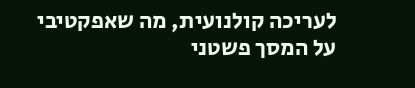לעריכה קולנועית, מה שאפקטיבי על המסך פשטני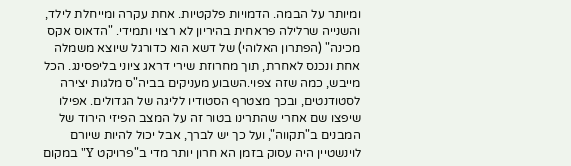ומיותר על הבמה. הדמויות פלקטיות. אחת עקרה ומייחלת לילד, והשנייה שרלילה פראחית בהיריון לא רצוי ותמידי. "הדאוס אקס מכינה" (הפתרון האלוהי) של דשא הוא כדורגל שיוצא משמלה אחת ונכנס לאחרת, תוך מחרוזת שירי דראג ציוני בליפסינג. הכל מייבש, כמה שזה צפוי.השבוע מעניקים בביה"ס מלגות יצירה לסטודנטים, ובכך מצטרף הסטודיו לליגה של הגדולים. אפילו שיפצו שם אחרי שהתרינו בטור זה על המצב הפיזי הירוד של המבנים ב"תקווה", ועל כך יש לברך, אבל יכול להיות שיורם לוינשטיין היה עסוק בזמן הא חרון יותר מדי ב"פרויקט Y" במקום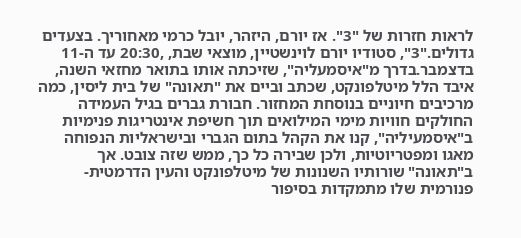לראות חזרות של "3". אז יורם, היזהר, יובל כרמי מאחוריך. בצעדים גדולים."3", סטודיו יורם לוינשטיין, מוצאי שבת, ,20:30 עד ה-11 בדצמבר.בדרך מ"איסמעליה", שזיכתה אותו בתואר מחזאי השנה, איבד הלל מיטלפונקט, שכתב וביים את "תאונה" של בית ליסין, כמה מרכיבים חיוניים בנוסחת המחזור. חבורת גברים בגיל העמידה החולקים חוויות מימי המילואים תוך חשיפת אינטריגות פנימיות ב"איסמעיליה", קנו את הקהל בתום הגברי ובישראליות הנפוחה מאגו ומפטריוטיות, ולכן שבירה כל כך, ממש שזה צובט. אך ב"תאונה" שורותיו השנונות של מיטלפונקט והעין הדרמטית-פנורמית שלו מתמקדות בסיפור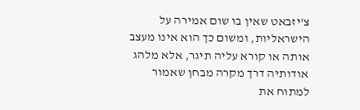צ'יזבאט שאין בו שום אמירה על הישראליות, ומשום כך הוא אינו מעצב אותה או קורא עליה תיגר, אלא מלהג אודותיה דרך מקרה מבחן שאמור למתוח את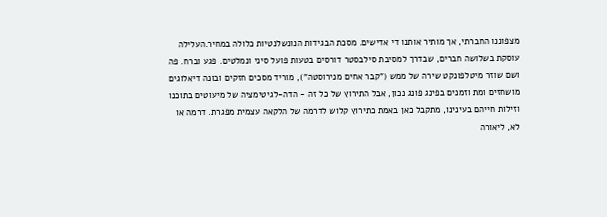מצפוננו החברתי, אך מותיר אותנו די אדישים. מסכת הבגידות הנונשלנטיות כלולה במחיר.העלילה עוסקת בשלושה חברים, שבדרך למסיבת סילבסטר דורסים בטעות פועל סיני ונמלטים. פגע וברח. פה ושם שוזר מיטלפונקט שירה של ממש ("קבר אחים מנירוסטה"), מוריד מסכים חזקים ובונה דיאלוגים מושחזים ומת וזמנים בפינג פונג נכון, אבל התירוץ של כל זה - הדה-לגיטימציה של מיעוטים בתוכנו וזילות חייהם בעינינו, מתקבל כאן באמת כתירוץ קלוש לדרמה של הלקאה עצמית מפגרת. דרמה או לא, ליאורה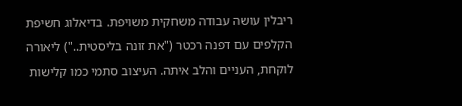ריבלין עושה עבודה משחקית משויפת. בדיאלוג חשיפת הקלפים עם דפנה רכטר ("את זונה בליסטית..") ליאורה לוקחת, העניים והלב איתה. העיצוב סתמי כמו קלישות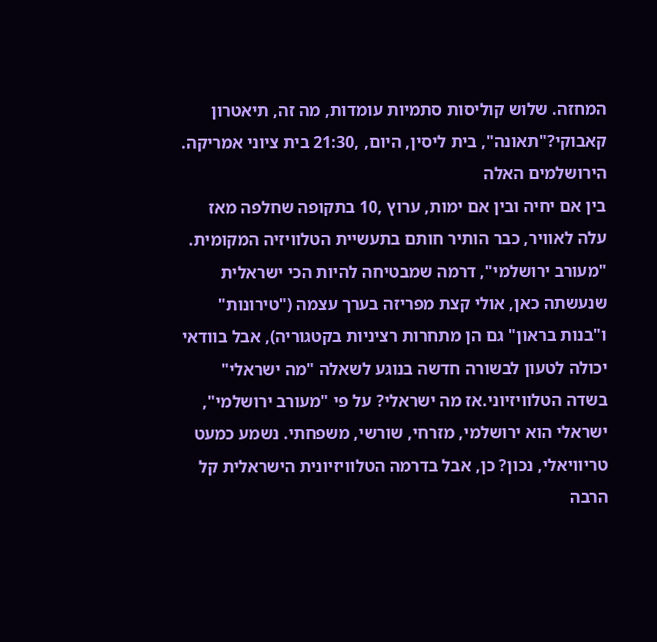המחזה. שלוש קוליסות סתמיות עומדות, מה זה, תיאטרון קאבוקי?"תאונה", בית ליסין, היום, ,21:30 בית ציוני אמריקה.
הירושלמים האלה
בין אם יחיה ובין אם ימות, ערוץ ,10 בתקופה שחלפה מאז עלה לאוויר, כבר הותיר חותם בתעשיית הטלוויזיה המקומית. "מעורב ירושלמי", דרמה שמבטיחה להיות הכי ישראלית שנעשתה כאן, אולי קצת מפריזה בערך עצמה ("טירונות" ו"בנות בראון" גם הן מתחרות רציניות בקטגוריה), אבל בוודאי יכולה לטעון לבשורה חדשה בנוגע לשאלה "מה ישראלי" בשדה הטלוויזיוני.אז מה ישראלי? על פי "מעורב ירושלמי", ישראלי הוא ירושלמי, מזרחי, שורשי, משפחתי. נשמע כמעט טריוויאלי, נכון? כן, אבל בדרמה הטלוויזיונית הישראלית קל הרבה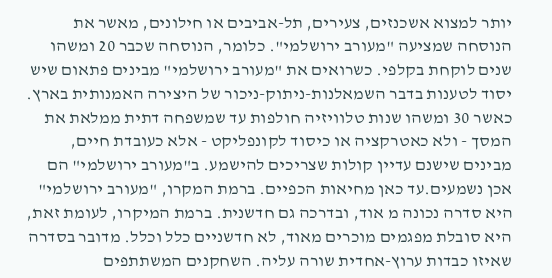יותר למצוא אשכנזים, צעירים, תל-אביבים או חילונים, מאשר את הנוסחה שמציעה "מעורב ירושלמי". כלומר, הנוסחה שכבר 20 ומשהו שנים לוקחת בקלפי. כשרואים את "מעורב ירושלמי" מבינים פתאום שיש יסוד לטענות בדבר השמאלנות-ניתוק-ניכור של היצירה האמנותית בארץ. כאשר 30 ומשהו שנות טלוויזיה חולפות עד שמשפחה דתית ממלאת את המסך - ולא כאטרקציה או כיסוד לקונפליקט - אלא כעובדת חיים, מבינים שישנם עדיין קולות שצריכים להישמע. ב"מעורב ירושלמי" הם אכן נשמעים.עד כאן מחיאות הכפיים. ברמת המקרו, "מעורב ירושלמי" היא סדרה נכונה מ אוד, ובדרכה גם חדשנית. ברמת המיקרו, לעומת זאת, היא סובלת מפגמים מוכרים מאוד, לא חדשניים כלל וכלל. מדובר בסדרה שאיזו כבדות ערוץ-אחדית שורה עליה. השחקנים המשתתפים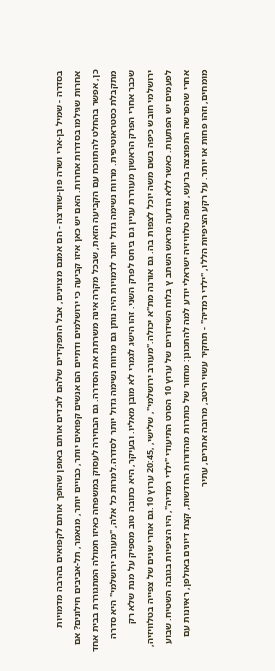בסדרה - שמיל בן-ארי ושרה פון-שוורצה - הם אמנם מצוינים, אבל התפקידים שלהם לוכדים אותם באופן שהופך אותם לקפואים בהרבה מדמויות אחרות שגילמו בסדרות אחרות. האם יש כאן איזו קביעה כי ירושלמים ודתיים הם אנשים קפואים יותר, כבויים יותר, מנאמר, תל-אביבים חילונים? אם כן, אפשר בהחלט להתווכח עם הקביעה הזאת, שבכל מקרה אינה משרתת את הסדרה. גם הבחירה לעסוק במשפחה כאיזו חמולה המתגוררת בבית אחד מתקבלת כסטראוטיפית. מרווח נשימה גדול יותר לדמויות היה נותן גם מרווח נשימה גדול יותר לסדרה.למרות כל אלה, "מעורב ירושלמי" היא סדרה שכבר אחרי הפרק הראשון מעוררת עניין גם ביחס לפרק השני. זהו הישג לגמרי לא מובן מאליו. ובעיקר, היא כתובה טוב מספיק על מנת שלא רק ירושלמי חובש כיפה בשם משה יוכל לצפות בה. גם אורנה מת"א יכולה."מעורב ירושלמי", שלישי, ,20:45 ערוץ 10.גם אחרי שנים של צפייה בטלוויזיה, לפעמים יש הפתעות. כאשר ללא הודעה מראש השתב ץ בלוח השידורים של ערוץ 10 הסרט התיעודי "ילדי רמדיה", היו הציפיות בגובה השטיח. שבוע אחרי שהפרשה התפוצצה ברעש, צופה טלוויזיה ישראלי יודע למה להתכונן: מחזור של כותרות מהדורות החדשות, קצת דיונים באולפן, ראיונות עם מומחים, וזהו פחות או יותר. על רקע הציפיות הללו, "ילדי רמדיה" - תחקיר עשוי היטב, מרובה אתרים, עתיר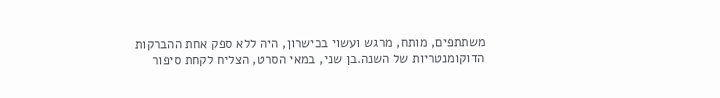משתתפים, מותח, מרגש ועשוי בכישרון, היה ללא ספק אחת ההברקות הדוקומנטריות של השנה.בן שני, במאי הסרט, הצליח לקחת סיפור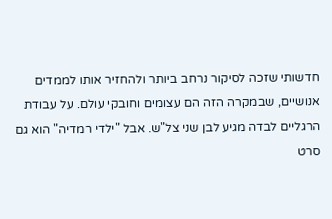חדשותי שזכה לסיקור נרחב ביותר ולהחזיר אותו לממדים אנושיים, שבמקרה הזה הם עצומים וחובקי עולם. על עבודת הרגליים לבדה מגיע לבן שני צל"ש. אבל "ילדי רמדיה" הוא גם סרט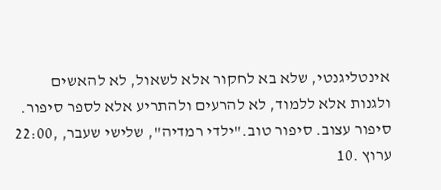אינטליגנטי, שלא בא לחקור אלא לשאול, לא להאשים ולגנות אלא ללמוד, לא להרעים ולהתריע אלא לספר סיפור. סיפור עצוב. סיפור טוב."ילדי רמדיה", שלישי שעבר, ,22:00 ערוץ .10